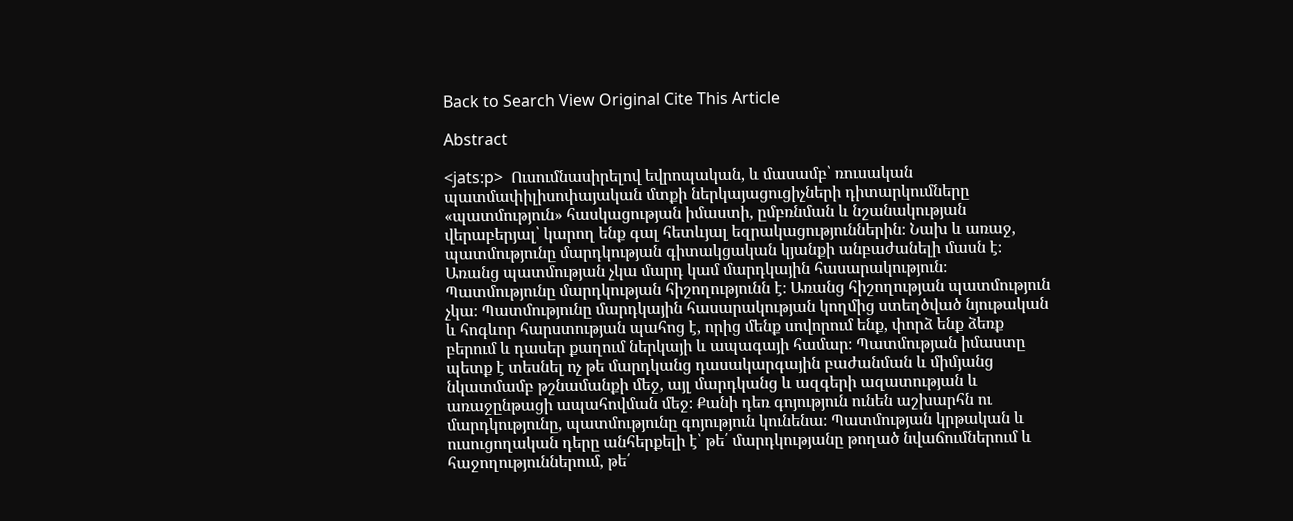Back to Search View Original Cite This Article

Abstract

<jats:p>  Ուսումնասիրելով եվրոպական, և մասամբ՝ ռուսական պատմափիլիսոփայական մտքի ներկայացուցիչների դիտարկումները «պատմություն» հասկացության իմաստի, ըմբռնման և նշանակության վերաբերյալ՝ կարող ենք գալ հետևյալ եզրակացություններին։ Նախ և առաջ, պատմությունը մարդկության գիտակցական կյանքի անբաժանելի մասն է։ Առանց պատմության չկա մարդ կամ մարդկային հասարակություն։ Պատմությունը մարդկության հիշողությունն է։ Առանց հիշողության պատմություն չկա։ Պատմությունը մարդկային հասարակության կողմից ստեղծված նյութական և հոգևոր հարստության պահոց է, որից մենք սովորում ենք, փորձ ենք ձեռք բերում և դասեր քաղում ներկայի և ապագայի համար։ Պատմության իմաստը պետք է տեսնել ոչ թե մարդկանց դասակարգային բաժանման և միմյանց նկատմամբ թշնամանքի մեջ, այլ մարդկանց և ազգերի ազատության և առաջընթացի ապահովման մեջ։ Քանի դեռ գոյություն ունեն աշխարհն ու մարդկությունը, պատմությունը գոյություն կունենա։ Պատմության կրթական և ուսուցողական դերը անհերքելի է՝ թե՛ մարդկությանը թողած նվաճումներում և հաջողություններում, թե՛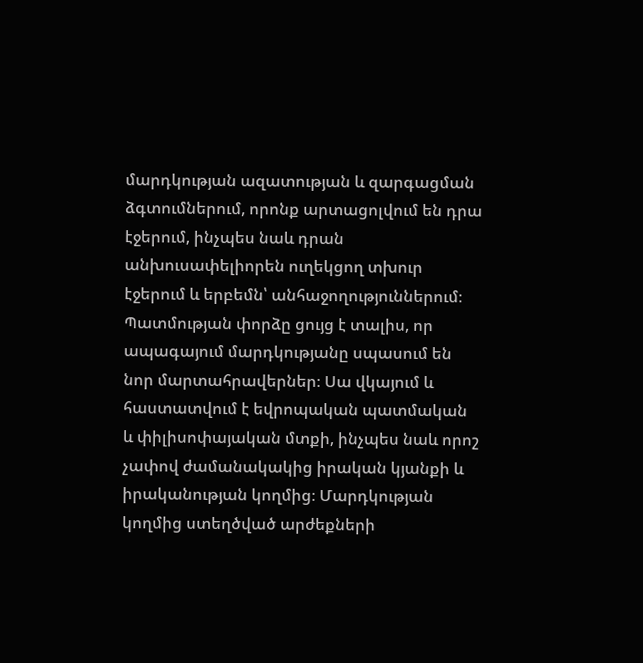մարդկության ազատության և զարգացման ձգտումներում, որոնք արտացոլվում են դրա էջերում, ինչպես նաև դրան անխուսափելիորեն ուղեկցող տխուր էջերում և երբեմն՝ անհաջողություններում։ Պատմության փորձը ցույց է տալիս, որ ապագայում մարդկությանը սպասում են նոր մարտահրավերներ։ Սա վկայում և հաստատվում է եվրոպական պատմական և փիլիսոփայական մտքի, ինչպես նաև որոշ չափով ժամանակակից իրական կյանքի և իրականության կողմից։ Մարդկության կողմից ստեղծված արժեքների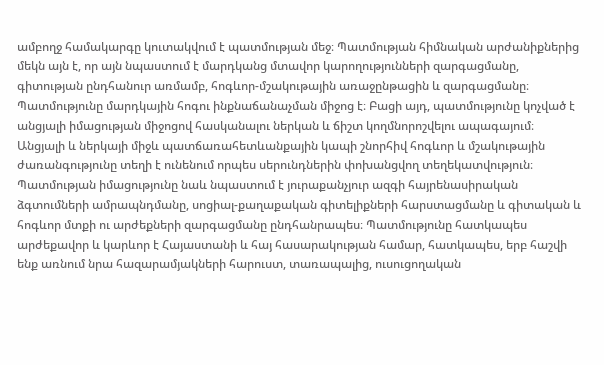ամբողջ համակարգը կուտակվում է պատմության մեջ։ Պատմության հիմնական արժանիքներից մեկն այն է, որ այն նպաստում է մարդկանց մտավոր կարողությունների զարգացմանը, գիտության ընդհանուր առմամբ, հոգևոր-մշակութային առաջընթացին և զարգացմանը։ Պատմությունը մարդկային հոգու ինքնաճանաչման միջոց է։ Բացի այդ, պատմությունը կոչված է անցյալի իմացության միջոցով հասկանալու ներկան և ճիշտ կողմնորոշվելու ապագայում։ Անցյալի և ներկայի միջև պատճառահետևանքային կապի շնորհիվ հոգևոր և մշակութային ժառանգությունը տեղի է ունենում որպես սերունդներին փոխանցվող տեղեկատվություն։ Պատմության իմացությունը նաև նպաստում է յուրաքանչյուր ազգի հայրենասիրական ձգտումների ամրապնդմանը, սոցիալ-քաղաքական գիտելիքների հարստացմանը և գիտական և հոգևոր մտքի ու արժեքների զարգացմանը ընդհանրապես։ Պատմությունը հատկապես արժեքավոր և կարևոր է Հայաստանի և հայ հասարակության համար, հատկապես, երբ հաշվի ենք առնում նրա հազարամյակների հարուստ, տառապալից, ուսուցողական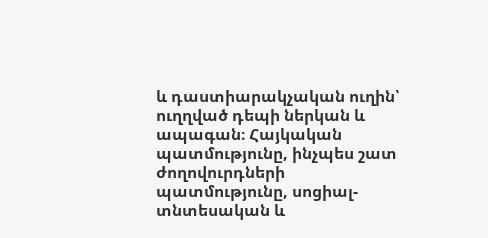և դաստիարակչական ուղին՝ ուղղված դեպի ներկան և ապագան։ Հայկական պատմությունը, ինչպես շատ ժողովուրդների պատմությունը, սոցիալ-տնտեսական և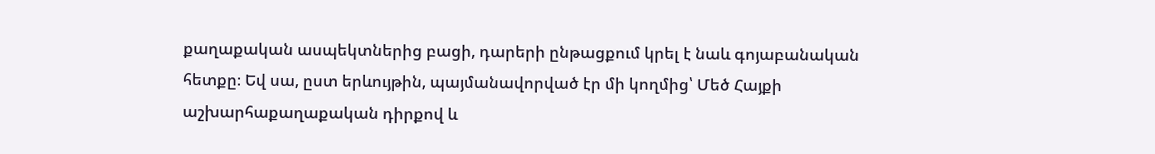քաղաքական ասպեկտներից բացի, դարերի ընթացքում կրել է նաև գոյաբանական հետքը։ Եվ սա, ըստ երևույթին, պայմանավորված էր մի կողմից՝ Մեծ Հայքի աշխարհաքաղաքական դիրքով և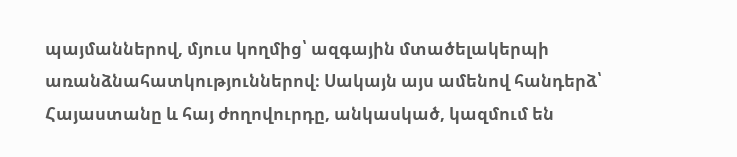պայմաններով, մյուս կողմից՝ ազգային մտածելակերպի առանձնահատկություններով։ Սակայն այս ամենով հանդերձ՝ Հայաստանը և հայ ժողովուրդը, անկասկած, կազմում են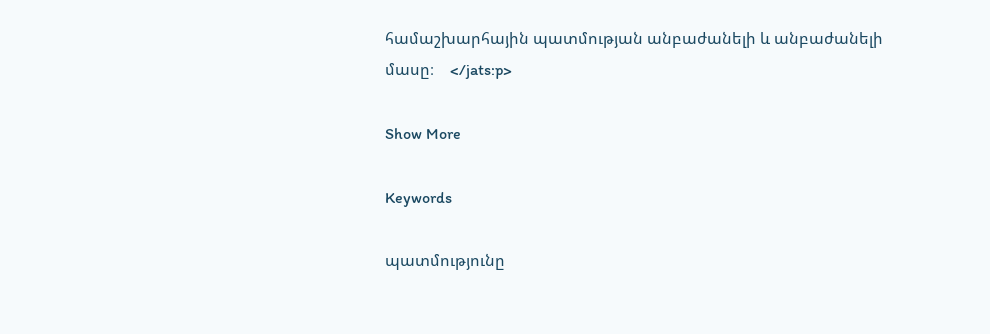համաշխարհային պատմության անբաժանելի և անբաժանելի մասը։    </jats:p>

Show More

Keywords

պատմությունը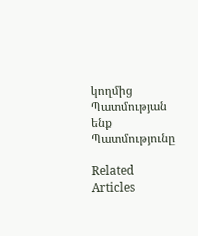կողմից Պատմության ենք Պատմությունը

Related Articles